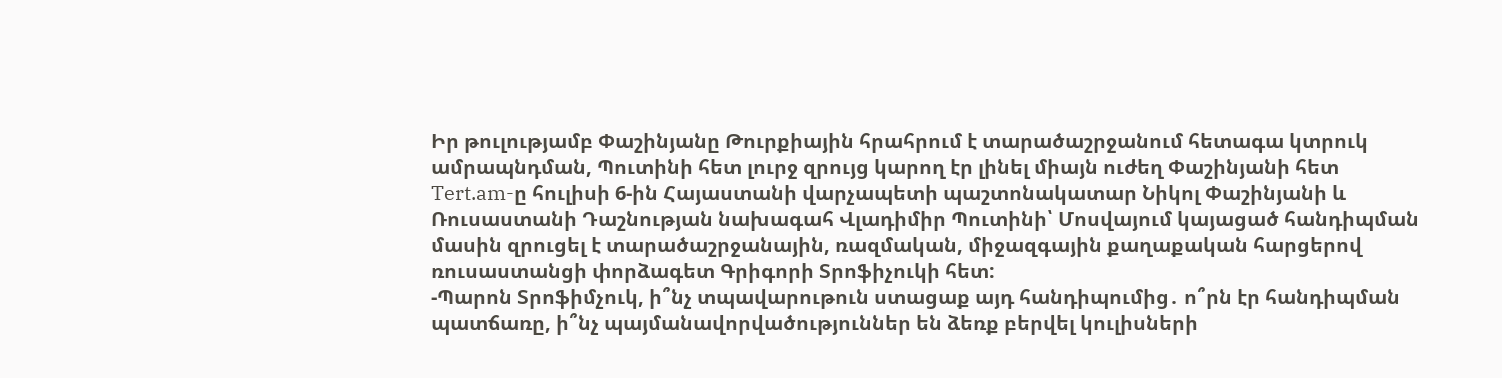Իր թուլությամբ Փաշինյանը Թուրքիային հրահրում է տարածաշրջանում հետագա կտրուկ ամրապնդման, Պուտինի հետ լուրջ զրույց կարող էր լինել միայն ուժեղ Փաշինյանի հետ
Tert.am-ը հուլիսի 6-ին Հայաստանի վարչապետի պաշտոնակատար Նիկոլ Փաշինյանի և Ռուսաստանի Դաշնության նախագահ Վլադիմիր Պուտինի՝ Մոսվայում կայացած հանդիպման մասին զրուցել է տարածաշրջանային, ռազմական, միջազգային քաղաքական հարցերով ռուսաստանցի փորձագետ Գրիգորի Տրոֆիչուկի հետ:
-Պարոն Տրոֆիմչուկ, ի՞նչ տպավարութուն ստացաք այդ հանդիպումից․ ո՞րն էր հանդիպման պատճառը, ի՞նչ պայմանավորվածություններ են ձեռք բերվել կուլիսների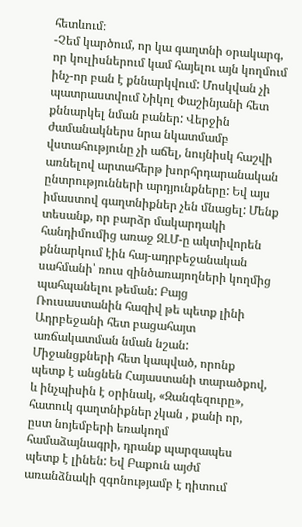հետևում։
-Չեմ կարծում, որ կա գաղտնի օրակարգ, որ կուլիսներում կամ հայելու այն կողմում ինչ-որ բան է քննարկվում: Մոսկվան չի պատրաստվում Նիկոլ Փաշինյանի հետ քննարկել նման բաներ: Վերջին ժամանակներս նրա նկատմամբ վստահությունը չի աճել, նույնիսկ հաշվի առնելով արտահերթ խորհրդարանական ընտրությունների արդյունքները: Եվ այս իմաստով գաղտնիքներ չեն մնացել: Մենք տեսանք, որ բարձր մակարդակի հանդիմումից առաջ ԶԼՄ-ը ակտիվորեն քննարկում էին հայ-ադրբեջանական սահմանի՝ ռուս զինծառայողների կողմից պահպանելու թեման: Բայց Ռուսաստանին հազիվ թե պետք լինի Ադրբեջանի հետ բացահայտ առճակատման նման նշան: Միջանցքների հետ կապված, որոնք պետք է անցնեն Հայաստանի տարածքով, և ինչպիսին է օրինակ, «Զանգեզուրը», հատուկ գաղտնիքներ չկան , քանի որ, ըստ նոյեմբերի եռակողմ համաձայնագրի, դրանք պարզապես պետք է լինեն: Եվ Բաքուն այժմ առանձնակի զգոնությամբ է դիտում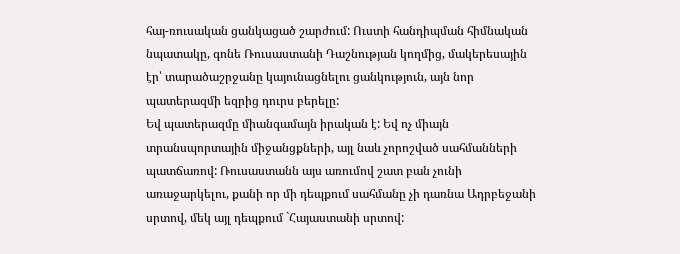հայ-ռուսական ցանկացած շարժում: Ուստի հանդիպման հիմնական նպատակը, գոնե Ռուսաստանի Դաշնության կողմից, մակերեսային էր՝ տարածաշրջանը կայունացնելու ցանկություն, այն նոր պատերազմի եզրից դուրս բերելը:
Եվ պատերազմը միանգամայն իրական է: Եվ ոչ միայն տրանսպորտային միջանցքների, այլ նաև չորոշված սահմանների պատճառով: Ռուսաստանն այս առումով շատ բան չունի առաջարկելու, քանի որ մի դեպքում սահմանը չի դառնա Ադրբեջանի սրտով, մեկ այլ դեպքում `Հայաստանի սրտով: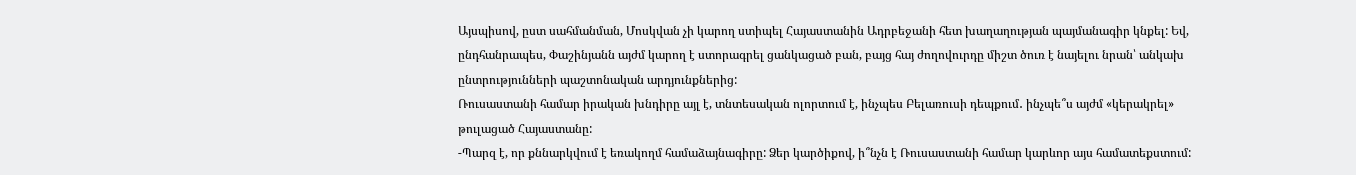Այսպիսով, ըստ սահմանման, Մոսկվան չի կարող ստիպել Հայաստանին Ադրբեջանի հետ խաղաղության պայմանագիր կնքել: Եվ, ընդհանրապես, Փաշինյանն այժմ կարող է ստորագրել ցանկացած բան, բայց հայ ժողովուրդը միշտ ծուռ է նայելու նրան՝ անկախ ընտրությունների պաշտոնական արդյունքներից:
Ռուսաստանի համար իրական խնդիրը այլ է, տնտեսական ոլորտում է, ինչպես Բելառուսի դեպքում․ ինչպե՞ս այժմ «կերակրել» թուլացած Հայաստանը:
-Պարզ է, որ քննարկվում է եռակողմ համաձայնագիրը: Ձեր կարծիքով, ի՞նչն է Ռուսաստանի համար կարևոր այս համատեքստում: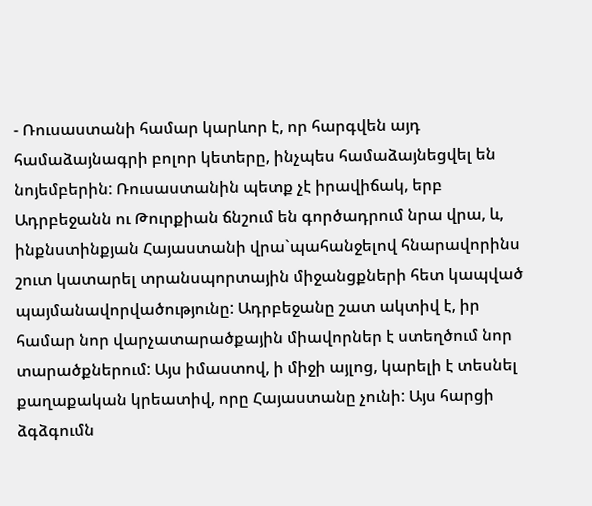- Ռուսաստանի համար կարևոր է, որ հարգվեն այդ համաձայնագրի բոլոր կետերը, ինչպես համաձայնեցվել են նոյեմբերին: Ռուսաստանին պետք չէ իրավիճակ, երբ Ադրբեջանն ու Թուրքիան ճնշում են գործադրում նրա վրա, և, ինքնստինքյան Հայաստանի վրա`պահանջելով հնարավորինս շուտ կատարել տրանսպորտային միջանցքների հետ կապված պայմանավորվածությունը: Ադրբեջանը շատ ակտիվ է, իր համար նոր վարչատարածքային միավորներ է ստեղծում նոր տարածքներում: Այս իմաստով, ի միջի այլոց, կարելի է տեսնել քաղաքական կրեատիվ, որը Հայաստանը չունի: Այս հարցի ձգձգումն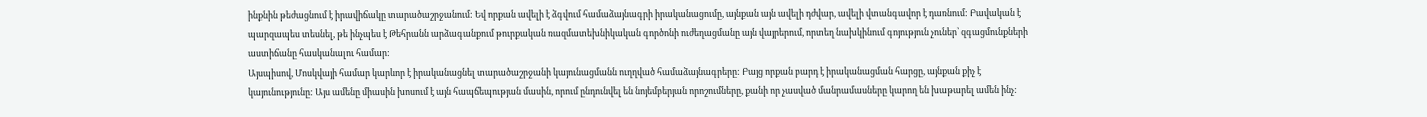ինքնին թեժացնում է իրավիճակը տարածաշրջանում: Եվ որքան ավելի է ձգվում համաձայնագրի իրականացումը, այնքան այն ավելի դժվար, ավելի վտանգավոր է դառնում: Բավական է պարզապես տեսնել, թե ինչպես է Թեհրանն արձագանքում թուրքական ռազմատեխնիկական գործոնի ուժեղացմանը այն վայրերում, որտեղ նախկինում գոյություն չուներ՝ զգացմունքների աստիճանը հասկանալու համար:
Այսպիսով, Մոսկվայի համար կարևոր է իրականացնել տարածաշրջանի կայունացմանն ուղղված համաձայնագրերը: Բայց որքան բարդ է իրականացման հարցը, այնքան քիչ է կայունությունը: Այս ամենը միասին խոսում է այն հապճեպության մասին, որում ընդունվել են նոյեմբերյան որոշումները, քանի որ չասված մանրամասները կարող են խաթարել ամեն ինչ: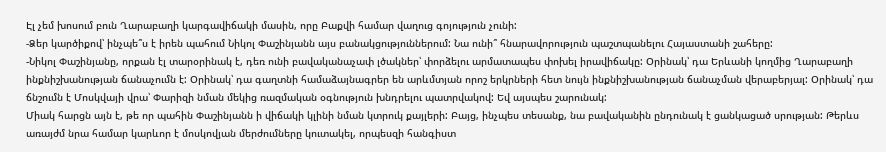Էլ չեմ խոսում բուն Ղարաբաղի կարգավիճակի մասին, որը Բաքվի համար վաղուց գոյություն չունի:
-Ձեր կարծիքով՝ ինչպե՞ս է իրեն պահում Նիկոլ Փաշինյանն այս բանակցություններում: Նա ունի՞ հնարավորություն պաշտպանելու Հայաստանի շահերը:
-Նիկոլ Փաշինյանը, որքան էլ տարօրինակ է, դեռ ունի բավականաչափ լծակներ՝ փորձելու արմատապես փոխել իրավիճակը: Օրինակ՝ դա Երևանի կողմից Ղարաբաղի ինքնիշխանության ճանաչումն է: Օրինակ՝ դա գաղտնի համաձայնագրեր են արևմտյան որոշ երկրների հետ նույն ինքնիշխանության ճանաչման վերաբերյալ: Օրինակ՝ դա ճնշումն է Մոսկվայի վրա՝ Փարիզի նման մեկից ռազմական օգնություն խնդրելու պատրվակով: Եվ այսպես շարունակ:
Միակ հարցն այն է, թե որ պահին Փաշինյանն ի վիճակի կլինի նման կտրուկ քայլերի: Բայց, ինչպես տեսանք, նա բավականին ընդունակ է ցանկացած սրության: Թերևս առայժմ նրա համար կարևոր է մոսկովյան մերժումները կուտակել, որպեսզի հանգիստ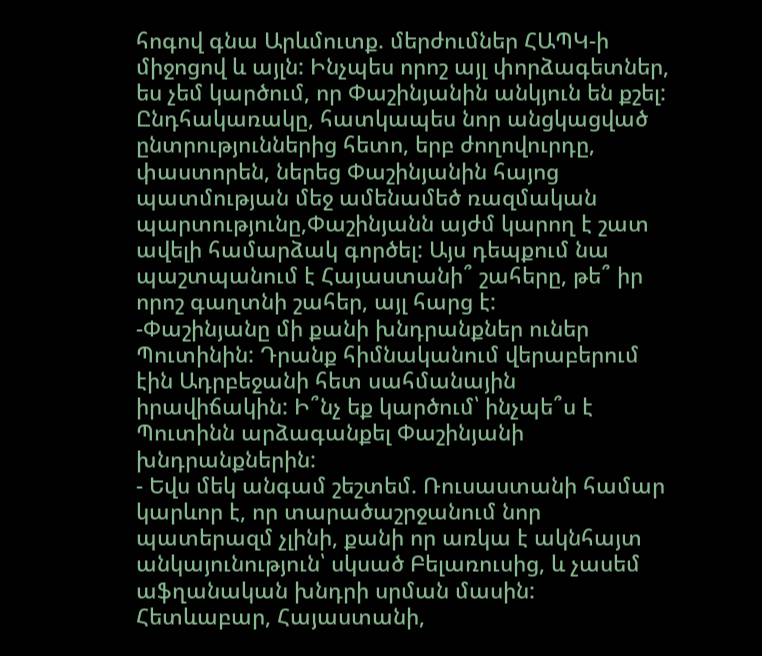հոգով գնա Արևմուտք. մերժումներ ՀԱՊԿ-ի միջոցով և այլն: Ինչպես որոշ այլ փորձագետներ, ես չեմ կարծում, որ Փաշինյանին անկյուն են քշել: Ընդհակառակը, հատկապես նոր անցկացված ընտրություններից հետո, երբ ժողովուրդը, փաստորեն, ներեց Փաշինյանին հայոց պատմության մեջ ամենամեծ ռազմական պարտությունը,Փաշինյանն այժմ կարող է շատ ավելի համարձակ գործել: Այս դեպքում նա պաշտպանում է Հայաստանի՞ շահերը, թե՞ իր որոշ գաղտնի շահեր, այլ հարց է:
-Փաշինյանը մի քանի խնդրանքներ ուներ Պուտինին: Դրանք հիմնականում վերաբերում էին Ադրբեջանի հետ սահմանային իրավիճակին: Ի՞նչ եք կարծում՝ ինչպե՞ս է Պուտինն արձագանքել Փաշինյանի խնդրանքներին:
- Եվս մեկ անգամ շեշտեմ. Ռուսաստանի համար կարևոր է, որ տարածաշրջանում նոր պատերազմ չլինի, քանի որ առկա է ակնհայտ անկայունություն՝ սկսած Բելառուսից, և չասեմ աֆղանական խնդրի սրման մասին: Հետևաբար, Հայաստանի,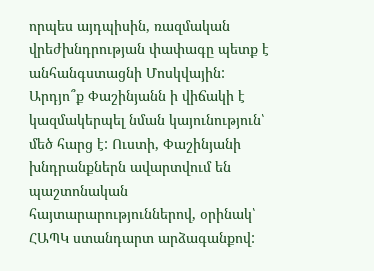որպես այդպիսին, ռազմական վրեժխնդրության փափագը պետք է անհանգստացնի Մոսկվային:
Արդյո՞ք Փաշինյանն ի վիճակի է կազմակերպել նման կայունություն՝ մեծ հարց է: Ուստի, Փաշինյանի խնդրանքներն ավարտվում են պաշտոնական հայտարարություններով, օրինակ՝ ՀԱՊԿ ստանդարտ արձագանքով: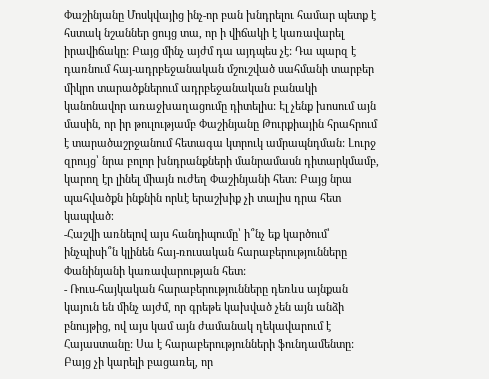Փաշինյանը Մոսկվայից ինչ-որ բան խնդրելու համար պետք է հստակ նշաններ ցույց տա, որ ի վիճակի է կառավարել իրավիճակը: Բայց մինչ այժմ դա այդպես չէ: Դա պարզ է դառնում հայ-ադրբեջանական մշուշված սահմանի տարբեր միկրո տարածքներում ադրբեջանական բանակի կանոնավոր առաջխաղացումը դիտելիս: Էլ չենք խոսում այն մասին, որ իր թուլությամբ Փաշինյանը Թուրքիային հրահրում է տարածաշրջանում հետագա կտրուկ ամրապնդման: Լուրջ զրույց՝ նրա բոլոր խնդրանքների մանրամասն դիտարկմամբ, կարող էր լինել միայն ուժեղ Փաշինյանի հետ: Բայց նրա պահվածքն ինքնին որևէ երաշխիք չի տալիս դրա հետ կապված։
-Հաշվի առնելով այս հանդիպումը՝ ի՞նչ եք կարծում՝ ինչպիսի՞ն կլինեն հայ-ռուսական հարաբերությունները Փանինյանի կառավարության հետ:
- Ռուս-հայկական հարաբերությունները դեռևս այնքան կայուն են մինչ այժմ, որ գրեթե կախված չեն այն անձի բնույթից, ով այս կամ այն ժամանակ ղեկավարում է Հայաստանը: Սա է հարաբերությունների ֆունդամենտը: Բայց չի կարելի բացառել, որ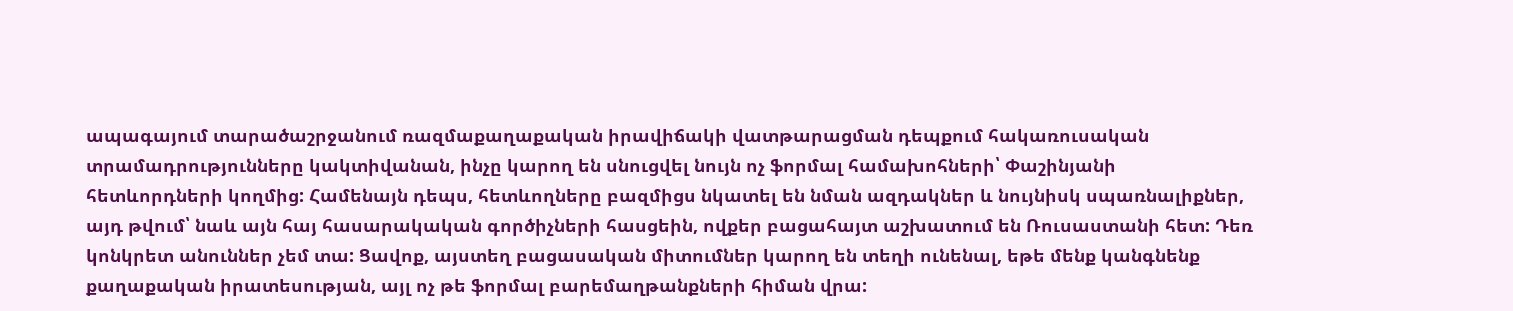ապագայում տարածաշրջանում ռազմաքաղաքական իրավիճակի վատթարացման դեպքում հակառուսական տրամադրությունները կակտիվանան, ինչը կարող են սնուցվել նույն ոչ ֆորմալ համախոհների՝ Փաշինյանի հետևորդների կողմից: Համենայն դեպս, հետևողները բազմիցս նկատել են նման ազդակներ և նույնիսկ սպառնալիքներ, այդ թվում՝ նաև այն հայ հասարակական գործիչների հասցեին, ովքեր բացահայտ աշխատում են Ռուսաստանի հետ: Դեռ կոնկրետ անուններ չեմ տա: Ցավոք, այստեղ բացասական միտումներ կարող են տեղի ունենալ, եթե մենք կանգնենք քաղաքական իրատեսության, այլ ոչ թե ֆորմալ բարեմաղթանքների հիման վրա: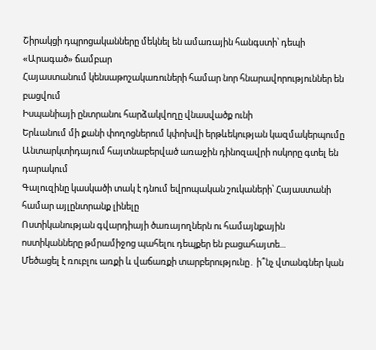Շիրակցի դպրոցականները մեկնել են ամառային հանգստի՝ դեպի «Արագած» ճամբար
Հայաստանում կենսաթոշակառուների համար նոր հնարավորություններ են բացվում
Իսպանիայի ընտրանու հարձակվողը վնասվածք ունի
Երևանում մի քանի փողոցներում կփոխվի երթևեկության կազմակերպումը
Անտարկտիդայում հայտնաբերված առաջին դինոզավրի ոսկորը գտել են դարակում
Գալուզինը կասկածի տակ է դնում եվրոպական շուկաների՝ Հայաստանի համար այլընտրանք լինելը
Ոստիկանության գվարդիայի ծառայողներն ու համայնքային ոստիկանները թմրամիջոց պահելու դեպքեր են բացահայտե...
Մեծացել է ռուբլու առքի և վաճառքի տարբերությունը․ ի՞նչ վտանգներ կան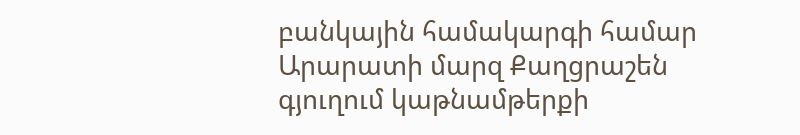բանկային համակարգի համար
Արարատի մարզ Քաղցրաշեն գյուղում կաթնամթերքի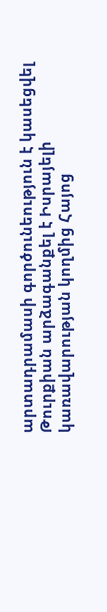արտադրամասի գործունեություն է կասեցվել
Թուրքիան արձագանքել է Իսրայելի կառավարության կողմից Հայոց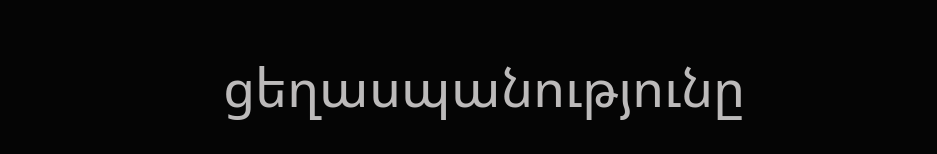ցեղասպանությունը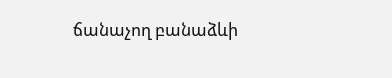ճանաչող բանաձևի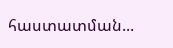հաստատման...